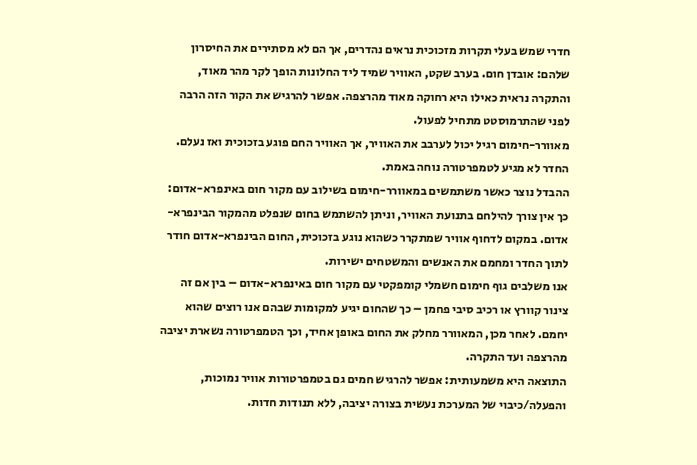חדרי שמש בעלי תקרות מזכוכית נראים נהדרים, אך הם לא מסתירים את החיסרון שלהם: אובדן חום. בערב שקט, האוויר שמיד ליד החלונות הופך לקר מהר מאוד, והתקרה נראית כאילו היא רחוקה מאוד מהרצפה. אפשר להרגיש את הקור הזה הרבה לפני שהתרמוסטט מתחיל לפעול.
מאוורר-חימום רגיל יכול לערבב את האוויר, אך האוויר החם פוגע בזכוכית ואז נעלם. החדר לא מגיע לטמפרטורה נוחה באמת.
ההבדל נוצר כאשר משתמשים במאוורר-חימום בשילוב עם מקור חום באינפרא-אדום: כך אין צורך להילחם בתנועת האוויר, וניתן להשתמש בחום שנפלט מהמקור הבינפרא-אדום. במקום לדחוף אוויר שמתקרר כשהוא נוגע בזכוכית, החום הבינפרא-אדום חודר לתוך החדר ומחמם את האנשים והמשטחים ישירות.
אנו משלבים גוף חימום חשמלי קומפקטי עם מקור חום באינפרא-אדום – בין אם זה צינור קוורץ או רכיב סיבי פחמן – כך שהחום יגיע למקומות שבהם אנו רוצים שהוא יחמם. לאחר מכן, המאוורר מחלק את החום באופן אחיד, וכך הטמפרטורה נשארת יציבה מהרצפה ועד התקרה.
התוצאה היא משמעותית: אפשר להרגיש חמים גם בטמפרטורות אוויר נמוכות, והפעלה/כיבוי של המערכת נעשית בצורה יציבה, ללא תנודות חדות.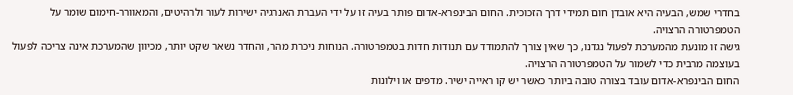בחדרי שמש, הבעיה היא אובדן חום תמידי דרך הזכוכית. החום הבינפרא-אדום פותר בעיה זו על ידי העברת האנרגיה ישירות לעור ולרהיטים, והמאוורר-חימום שומר על הטמפרטורה הרצויה.
גישה זו מונעת מהמערכת לפעול נגדנו, כך שאין צורך להתמודד עם תנודות חדות בטמפרטורה. הנוחות ניכרת מהר, והחדר נשאר שקט יותר, מכיוון שהמערכת אינה צריכה לפעול בעוצמה מרבית כדי לשמור על הטמפרטורה הרצויה.
החום הבינפרא-אדום עובד בצורה טובה ביותר כאשר יש קו ראייה ישיר. מדפים או וילונות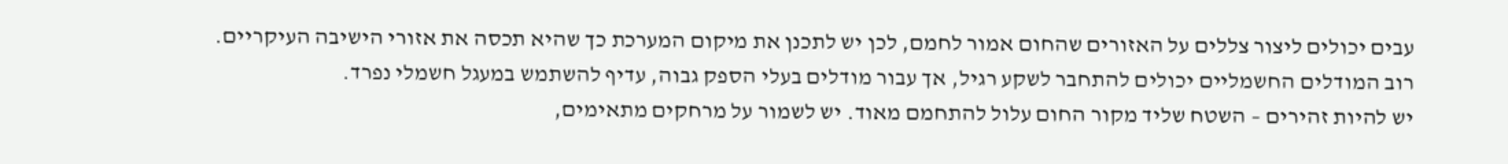עבים יכולים ליצור צללים על האזורים שהחום אמור לחמם, לכן יש לתכנן את מיקום המערכת כך שהיא תכסה את אזורי הישיבה העיקריים.
רוב המודלים החשמליים יכולים להתחבר לשקע רגיל, אך עבור מודלים בעלי הספק גבוה, עדיף להשתמש במעגל חשמלי נפרד.
יש להיות זהירים – השטח שליד מקור החום עלול להתחמם מאוד. יש לשמור על מרחקים מתאימים,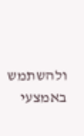ולהשתמש באמצעי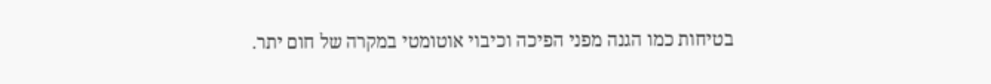בטיחות כמו הגנה מפני הפיכה וכיבוי אוטומטי במקרה של חום יתר.